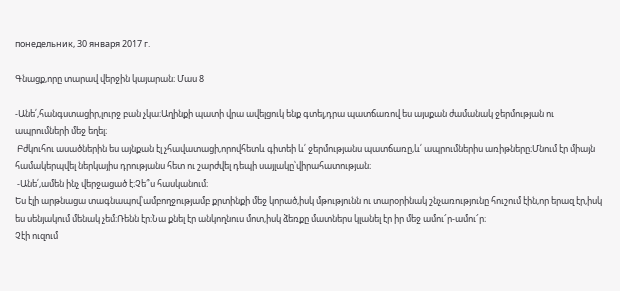понедельник, 30 января 2017 г.

Գնացք,որը տարավ վերջին կայարան։ Մաս 8

-Անե՛,հանգստացիր,լուրջ բան չկա։Աղինքի պատի վրա ավելցուկ ենք գտել,դրա պատճառով ես այսքան ժամանակ ջերմության ու ապրումների մեջ եղել։
 Բժկուհու ասածներին ես այնքան էլ չհավատացի,որովհետև գիտեի և՛ ջերմությանս պատճառը,և՛ ապրումներիս առիթները։Մնում էր միայն համակերպվել ներկայիս դրությանս հետ ու շարժվել դեպի սայլակը՝վիրահատության։
 -Անե՛,ամեն ինչ վերջացած է։Չե՞ս հասկանում։
Ես էլի արթնացա տագնապով՝ամբողջությամբ քրտինքի մեջ կորած,իսկ մթությունն ու տարօրինակ շնչառությունը հուշում էին,որ երազ էր,իսկ ես սենյակում մենակ չեմ։Ռենն էր։Նա քնել էր անկողնուս մոտ,իսկ ձեռքը մատներս կլանել էր իր մեջ ամու՜ր-ամու՜ր։
Չէի ուզում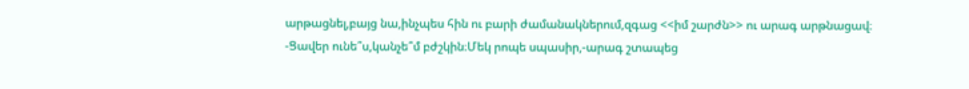արթացնել,բայց նա,ինչպես հին ու բարի ժամանակներում,զգաց <<իմ շարժն>> ու արագ արթնացավ։
-Ցավեր ունե՞ս,կանչե՞մ բժշկին։Մեկ րոպե սպասիր,-արագ շտապեց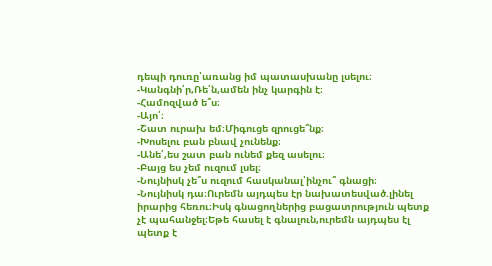դեպի դուռը՝առանց իմ պատասխանը լսելու։
-Կանգնի՛ր,Ռե՛ն,ամեն ինչ կարգին է։
-Համոզված ե՞ս։
-Այո՛։
-Շատ ուրախ եմ։Միգուցե զրուցե՞նք։
-Խոսելու բան բնավ չունենք։
-Անե՛,ես շատ բան ունեմ քեզ ասելու։
-Բայց ես չեմ ուզում լսել։
-Նույնիսկ չե՞ս ուզում հասկանալ՝ինչու՞ գնացի։
-Նույնիսկ դա։Ուրեմն այդպես էր նախատեսված.լինել իրարից հեռու։Իսկ գնացողներից բացատրություն պետք չէ պահանջել։Եթե հասել է գնալուն,ուրեմն այդպես էլ պետք է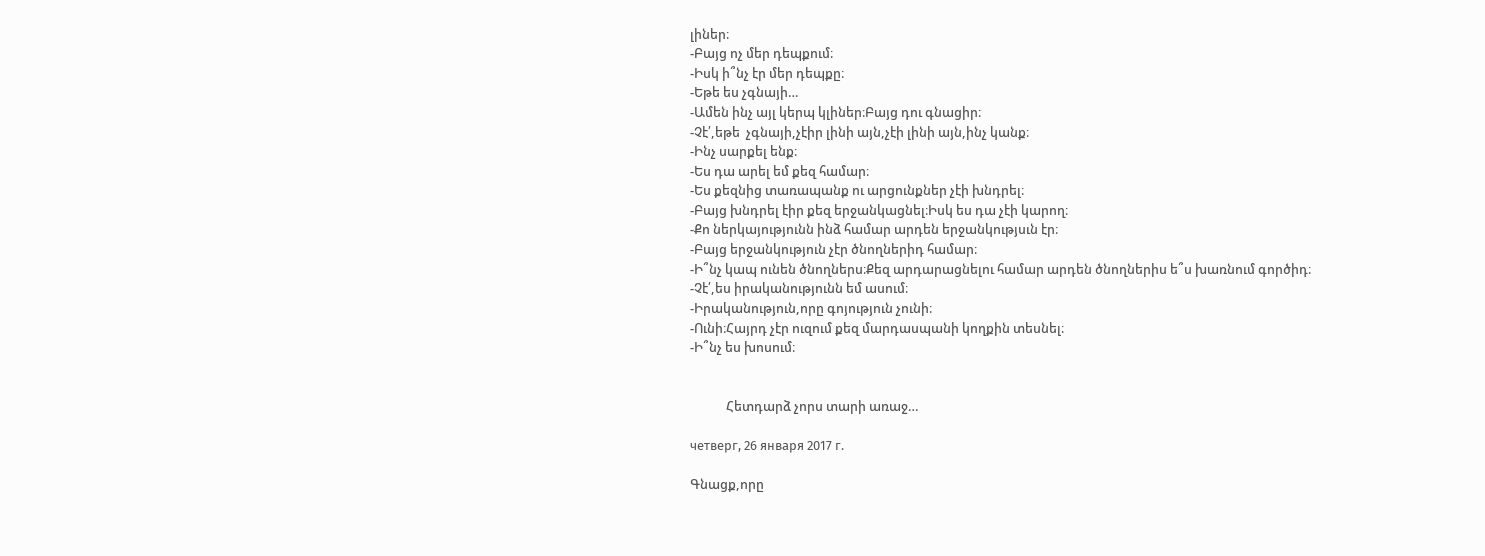լիներ։
-Բայց ոչ մեր դեպքում։
-Իսկ ի՞նչ էր մեր դեպքը։
-Եթե ես չգնայի…
-Ամեն ինչ այլ կերպ կլիներ։Բայց դու գնացիր։
-Չէ՛,եթե  չգնայի,չէիր լինի այն,չէի լինի այն,ինչ կանք։
-Ինչ սարքել ենք։
-Ես դա արել եմ քեզ համար։
-Ես քեզնից տառապանք ու արցունքներ չէի խնդրել։
-Բայց խնդրել էիր քեզ երջանկացնել։Իսկ ես դա չէի կարող։
-Քո ներկայությունն ինձ համար արդեն երջանկությսւն էր։
-Բայց երջանկություն չէր ծնողներիդ համար։
-Ի՞նչ կապ ունեն ծնողներս։Քեզ արդարացնելու համար արդեն ծնողներիս ե՞ս խառնում գործիդ։
-Չէ՛,ես իրականությունն եմ ասում։
-Իրականություն,որը գոյություն չունի։
-Ունի։Հայրդ չէր ուզում քեզ մարդասպանի կողքին տեսնել։
-Ի՞նչ ես խոսում։


            Հետդարձ չորս տարի առաջ…

четверг, 26 января 2017 г.

Գնացք,որը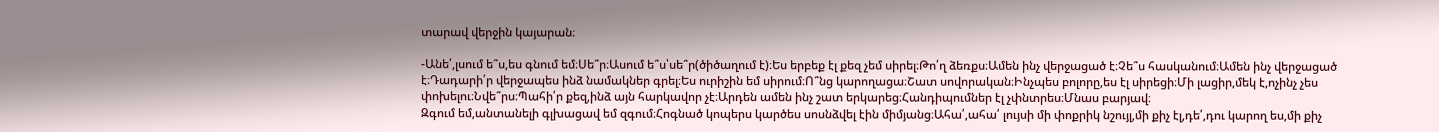տարավ վերջին կայարան։

-Անե՛,լսում ե՞ս,ես գնում եմ։Սե՞ր։Ասում ե՞ս՝սե՞ր(ծիծաղում է)։Ես երբեք էլ քեզ չեմ սիրել։Թո՛ղ ձեռքս։Ամեն ինչ վերջացած է։Չե՞ս հասկանում։Ամեն ինչ վերջացած է։Դադարի՛ր վերջապես ինձ նամակներ գրել։Ես ուրիշին եմ սիրում։Ո՞նց կարողացա։Շատ սովորական։Ինչպես բոլորը,ես էլ սիրեցի։Մի լացիր,մեկ է,ոչինչ չես փոխելու։Նվե՞րս։Պահի՛ր քեզ,ինձ այն հարկավոր չէ։Արդեն ամեն ինչ շատ երկարեց։Հանդիպումներ էլ չփնտրես։Մնաս բարյավ։
Զգում եմ,անտանելի գլխացավ եմ զգում։Հոգնած կոպերս կարծես սոսնձվել էին միմյանց։Ահա՛,ահա՛ լույսի մի փոքրիկ նշույլ,մի քիչ էլ,դե՛,դու կարող ես,մի քիչ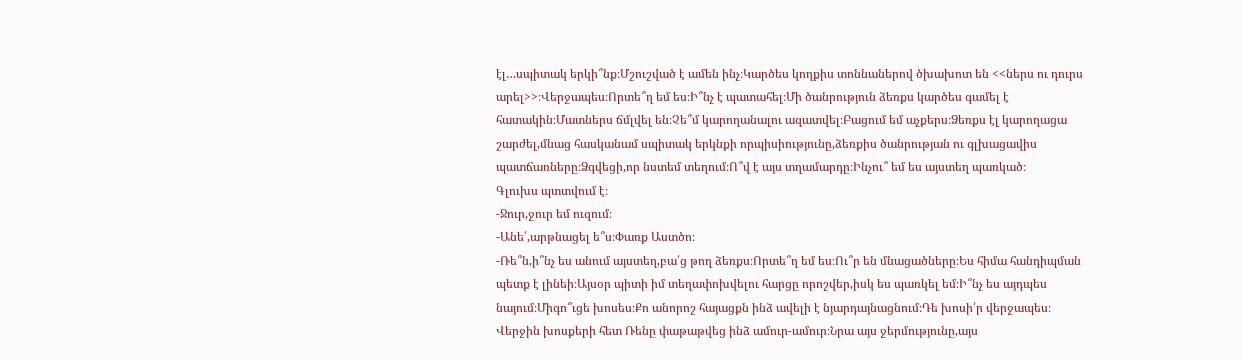էլ…սպիտակ երկի՞նք։Մշուշված է ամեն ինչ։Կարծես կողքիս տոննաներով ծխախոտ են <<ներս ու դուրս արել>>։Վերջապես։Որտե՞ղ եմ ես։Ի՞նչ է պատահել։Մի ծանրություն ձեռքս կարծես գամել է հատակին։Մատներս ճմլվել են։Չե՞մ կարողանալու ազատվել։Բացում եմ աչքերս։Ձեռքս էլ կարողացա շարժել,մնաց հասկանամ սպիտակ երկնքի որպիսիությունը,ձեռքիս ծանրության ու գլխացավիս պատճառները։Ձգվեցի,որ նստեմ տեղում։Ո՞վ է այս տղամարդը։Ինչու՞ եմ ես այստեղ պառկած։
Գլուխս պտտվում է։
-Ջուր,ջուր եմ ուզում։
-Անե՛,արթնացել ե՞ս։Փառք Աստծո։
-Ռե՞ն,ի՞նչ ես անում այստեղ,բա՛ց թող ձեռքս։Որտե՞ղ եմ ես։Ու՞ր են մնացածները։Ես հիմա հանդիպման պետք է լինեի։Այսօր պիտի իմ տեղափոխվելու հարցը որոշվեր,իսկ ես պառկել եմ։Ի՞նչ ես այդպես նայում։Միգո՞ւցե խոսես։Քո անորոշ հայացքն ինձ ավելի է նյարդայնացնում։Դե խոսի՛ր վերջապես։
Վերջին խոսքերի հետ Ռենը փաթաթվեց ինձ ամուր-ամուր։Նրա այս ջերմությունը,այս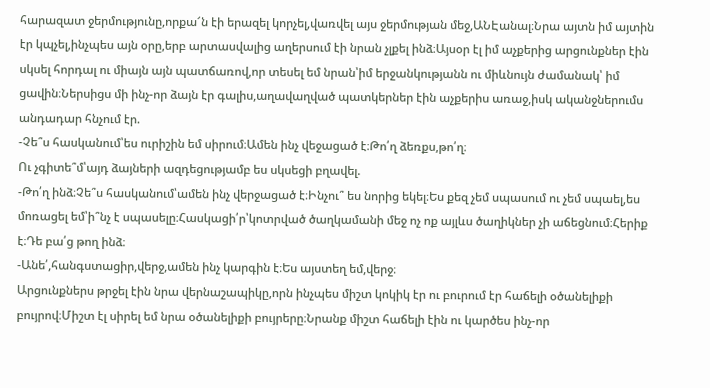հարազատ ջերմությունը,որքա՜ն էի երազել կորչել,վառվել այս ջերմության մեջ,ԱՆԷանալ։Նրա այտն իմ այտին էր կպչել,ինչպես այն օրը,երբ արտասվալից աղերսում էի նրան չլքել ինձ։Այսօր էլ իմ աչքերից արցունքներ էին սկսել հորդալ ու միայն այն պատճառով,որ տեսել եմ նրան՝իմ երջանկությանն ու միևնույն ժամանակ՝ իմ ցավին։Ներսիցս մի ինչ-որ ձայն էր գալիս,աղավաղված պատկերներ էին աչքերիս առաջ,իսկ ականջներումս անդադար հնչում էր.
-Չե՞ս հասկանում՝ես ուրիշին եմ սիրում։Ամեն ինչ վեջացած է։Թո՛ղ ձեռքս,թո՛ղ։
Ու չգիտե՞մ՝այդ ձայների ազդեցությամբ ես սկսեցի բղավել.
-Թո՛ղ ինձ։Չե՞ս հասկանում՝ամեն ինչ վերջացած է։Ինչու՞ ես նորից եկել։Ես քեզ չեմ սպասում ու չեմ սպաել,ես մոռացել եմ՝ի՞նչ է սպասելը։Հասկացի՛ր՝կոտրված ծաղկամանի մեջ ոչ ոք այլևս ծաղիկներ չի աճեցնում։Հերիք է։Դե բա՛ց թող ինձ։
-Անե՛,հանգստացիր,վերջ,ամեն ինչ կարգին է։Ես այստեղ եմ,վերջ։
Արցունքներս թրջել էին նրա վերնաշապիկը,որն ինչպես միշտ կոկիկ էր ու բուրում էր հաճելի օծանելիքի բույրով։Միշտ էլ սիրել եմ նրա օծանելիքի բույրերը։Նրանք միշտ հաճելի էին ու կարծես ինչ-որ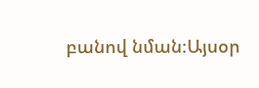բանով նման։Այսօր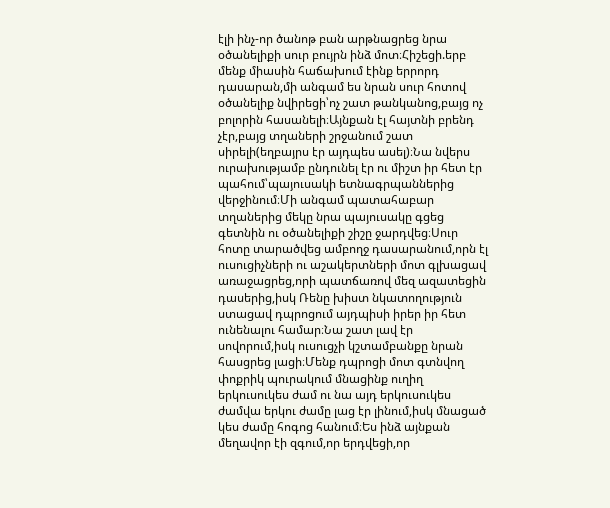էլի ինչ-որ ծանոթ բան արթնացրեց նրա  օծանելիքի սուր բույրն ինձ մոտ։Հիշեցի.երբ մենք միասին հաճախում էինք երրորդ դասարան,մի անգամ ես նրան սուր հոտով օծանելիք նվիրեցի՝ոչ շատ թանկանոց,բայց ոչ բոլորին հասանելի։Այնքան էլ հայտնի բրենդ չէր,բայց տղաների շրջանում շատ սիրելի(եղբայրս էր այդպես ասել)։Նա նվերս ուրախությամբ ընդունել էր ու միշտ իր հետ էր պահում՝պայուսակի ետնագրպաններից վերջինում։Մի անգամ պատահաբար տղաներից մեկը նրա պայուսակը գցեց գետնին ու օծանելիքի շիշը ջարդվեց։Սուր հոտը տարածվեց ամբողջ դասարանում,որն էլ ուսուցիչների ու աշակերտների մոտ գլխացավ առաջացրեց,որի պատճառով մեզ ազատեցին դասերից,իսկ Ռենը խիստ նկատողություն ստացավ դպրոցում այդպիսի իրեր իր հետ ունենալու համար։Նա շատ լավ էր սովորում,իսկ ուսուցչի կշտամբանքը նրան հասցրեց լացի։Մենք դպրոցի մոտ գտնվող փոքրիկ պուրակում մնացինք ուղիղ երկուսուկես ժամ ու նա այդ երկուսուկես ժամվա երկու ժամը լաց էր լինում,իսկ մնացած կես ժամը հոգոց հանում։Ես ինձ այնքան մեղավոր էի զգում,որ երդվեցի,որ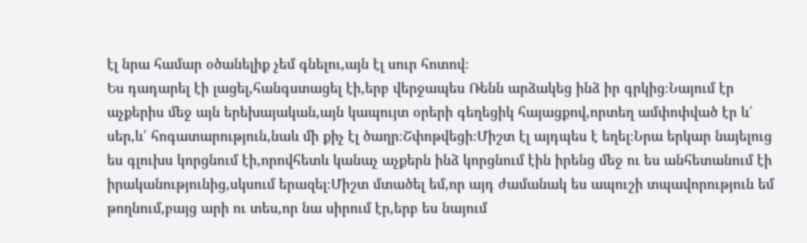էլ նրա համար օծանելիք չեմ գնելու,այն էլ սուր հոտով։
Ես դադարել էի լացել,հանգստացել էի,երբ վերջապես Ռենն արձակեց ինձ իր գրկից։Նայում էր աչքերիս մեջ այն երեխայական,այն կապույտ օրերի գեղեցիկ հայացքով,որտեղ ամփոփված էր և՛ սեր,և՛ հոգատարություն,նաև մի քիչ էլ ծաղր։Շփոթվեցի։Միշտ էլ այդպես է եղել։Նրա երկար նայելուց ես գլուխս կորցնում էի,որովհետև կանաչ աչքերն ինձ կորցնում էին իրենց մեջ ու ես անհետանում էի իրականությունից,սկսում երազել։Միշտ մտածել եմ,որ այդ ժամանակ ես ապուշի տպավորություն եմ թողնում,բայց արի ու տես,որ նա սիրում էր,երբ ես նայում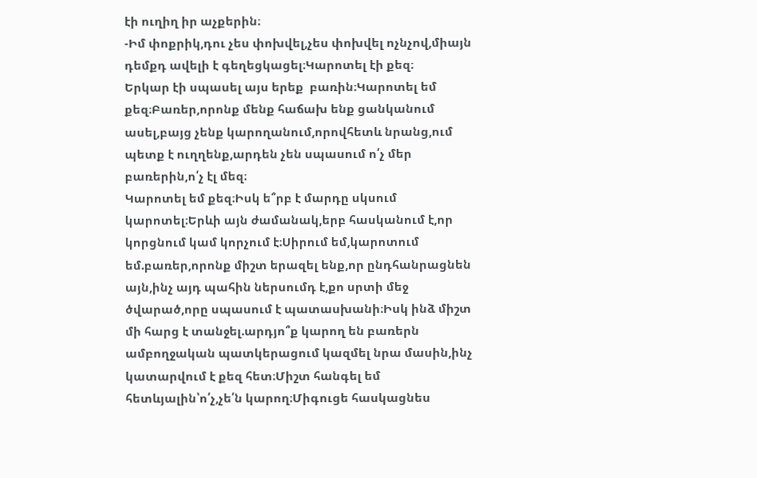էի ուղիղ իր աչքերին։
-Իմ փոքրիկ,դու չես փոխվել,չես փոխվել ոչնչով,միայն դեմքդ ավելի է գեղեցկացել։Կարոտել էի քեզ։
Երկար էի սպասել այս երեք  բառին։Կարոտել եմ քեզ։Բառեր,որոնք մենք հաճախ ենք ցանկանում ասել,բայց չենք կարողանում,որովհետև նրանց,ում պետք է ուղղենք,արդեն չեն սպասում ո՛չ մեր բառերին,ո՛չ էլ մեզ։
Կարոտել եմ քեզ։Իսկ ե՞րբ է մարդը սկսում կարոտել։Երևի այն ժամանակ,երբ հասկանում է,որ կորցնում կամ կորչում է։Սիրում եմ,կարոտում եմ.բառեր,որոնք միշտ երազել ենք,որ ընդհանրացնեն այն,ինչ այդ պահին ներսումդ է,քո սրտի մեջ ծվարած,որը սպասում է պատասխանի։Իսկ ինձ միշտ մի հարց է տանջել.արդյո՞ք կարող են բառերն ամբողջական պատկերացում կազմել նրա մասին,ինչ կատարվում է քեզ հետ։Միշտ հանգել եմ հետևյալին՝ո՛չ,չե՛ն կարող։Միգուցե հասկացնես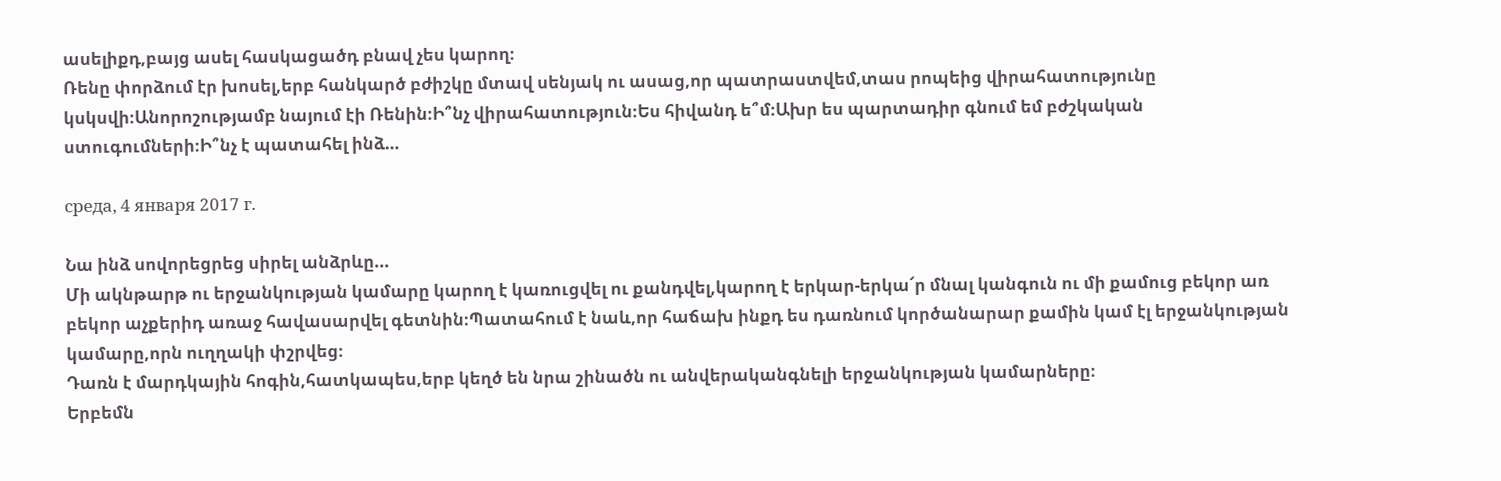ասելիքդ,բայց ասել հասկացածդ բնավ չես կարող։
Ռենը փորձում էր խոսել,երբ հանկարծ բժիշկը մտավ սենյակ ու ասաց,որ պատրաստվեմ,տաս րոպեից վիրահատությունը կսկսվի։Անորոշությամբ նայում էի Ռենին։Ի՞նչ վիրահատություն։Ես հիվանդ ե՞մ։Ախր ես պարտադիր գնում եմ բժշկական ստուգումների։Ի՞նչ է պատահել ինձ…

среда, 4 января 2017 г.

Նա ինձ սովորեցրեց սիրել անձրևը...
Մի ակնթարթ ու երջանկության կամարը կարող է կառուցվել ու քանդվել,կարող է երկար-երկա՜ր մնալ կանգուն ու մի քամուց բեկոր առ բեկոր աչքերիդ առաջ հավասարվել գետնին։Պատահում է նաև,որ հաճախ ինքդ ես դառնում կործանարար քամին կամ էլ երջանկության կամարը,որն ուղղակի փշրվեց։
Դառն է մարդկային հոգին,հատկապես,երբ կեղծ են նրա շինածն ու անվերականգնելի երջանկության կամարները։
Երբեմն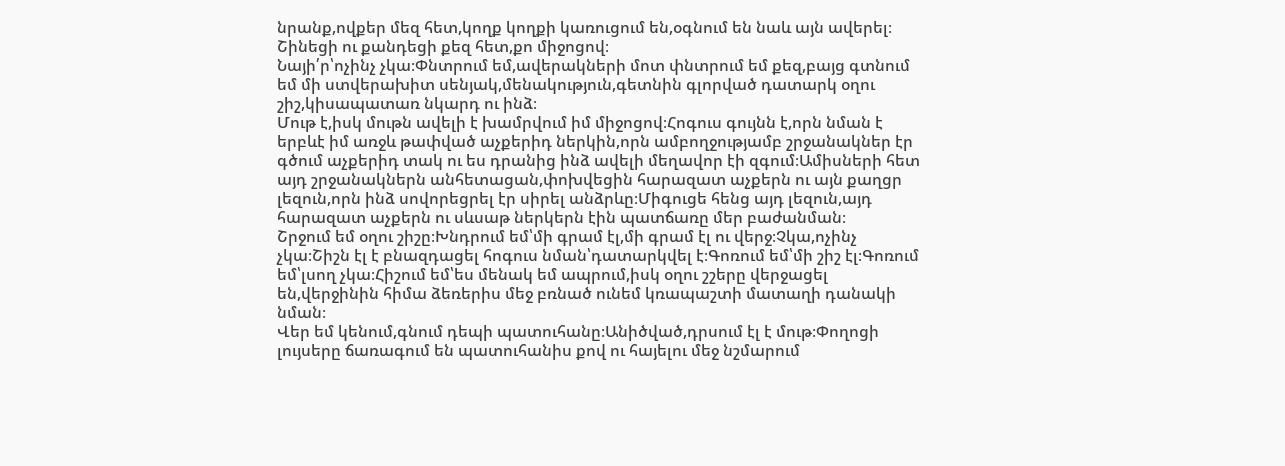նրանք,ովքեր մեզ հետ,կողք կողքի կառուցում են,օգնում են նաև այն ավերել։
Շինեցի ու քանդեցի քեզ հետ,քո միջոցով։
Նայի՛ր՝ոչինչ չկա։Փնտրում եմ,ավերակների մոտ փնտրում եմ քեզ,բայց գտնում եմ մի ստվերախիտ սենյակ,մենակություն,գետնին գլորված դատարկ օղու շիշ,կիսապատառ նկարդ ու ինձ։
Մութ է,իսկ մութն ավելի է խամրվում իմ միջոցով։Հոգուս գույնն է,որն նման է երբևէ իմ առջև թափված աչքերիդ ներկին,որն ամբողջությամբ շրջանակներ էր գծում աչքերիդ տակ ու ես դրանից ինձ ավելի մեղավոր էի զգում։Ամիսների հետ այդ շրջանակներն անհետացան,փոխվեցին հարազատ աչքերն ու այն քաղցր լեզուն,որն ինձ սովորեցրել էր սիրել անձրևը։Միգուցե հենց այդ լեզուն,այդ հարազատ աչքերն ու սևսաթ ներկերն էին պատճառը մեր բաժանման։
Շրջում եմ օղու շիշը։Խնդրում եմ՝մի գրամ էլ,մի գրամ էլ ու վերջ։Չկա,ոչինչ չկա։Շիշն էլ է բնազդացել հոգուս նման՝դատարկվել է։Գոռում եմ՝մի շիշ էլ։Գոռում եմ՝լսող չկա։Հիշում եմ՝ես մենակ եմ ապրում,իսկ օղու շշերը վերջացել են,վերջինին հիմա ձեռերիս մեջ բռնած ունեմ կռապաշտի մատաղի դանակի նման։
Վեր եմ կենում,գնում դեպի պատուհանը։Անիծված,դրսում էլ է մութ։Փողոցի լույսերը ճառագում են պատուհանիս քով ու հայելու մեջ նշմարում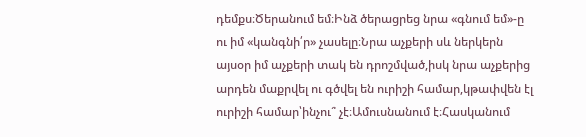դեմքս։Ծերանում եմ։Ինձ ծերացրեց նրա «գնում եմ»-ը  ու իմ «կանգնի՛ր» չասելը։Նրա աչքերի սև ներկերն այսօր իմ աչքերի տակ են դրոշմված,իսկ նրա աչքերից արդեն մաքրվել ու գծվել են ուրիշի համար,կթափվեն էլ ուրիշի համար՝ինչու՞ չէ։Ամուսնանում է։Հասկանում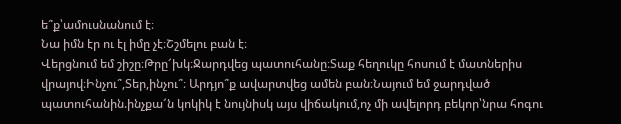ե՞ք՝ամուսնանում է։
Նա իմն էր ու էլ իմը չէ։Շշմելու բան է։
Վերցնում եմ շիշը։Թրը՜խկ։Ջարդվեց պատուհանը։Տաք հեղուկը հոսում է մատներիս վրայով։Ինչու՞,Տեր,ինչու՞։ Արդյո՞ք ավարտվեց ամեն բան։Նայում եմ ջարդված պատուհանին.ինչքա՜ն կոկիկ է նույնիսկ այս վիճակում,ոչ մի ավելորդ բեկոր՝նրա հոգու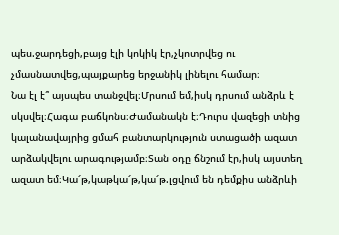պես.ջարդեցի,բայց էլի կոկիկ էր,չկոտրվեց ու չմասնատվեց,պայքարեց երջանիկ լինելու համար։
Նա էլ է՞ այսպես տանջվել։Մրսում եմ,իսկ դրսում անձրև է սկսվել։Հագա բաճկոնս։Ժամանակն է։Դուրս վազեցի տնից կալանավայրից ցմահ բանտարկություն ստացածի ազատ արձակվելու արագությամբ։Տան օդը ճնշում էր,իսկ այստեղ ազատ եմ։Կա՜թ,կաթկա՜թ,կա՜թ.լցվում են դեմքիս անձրևի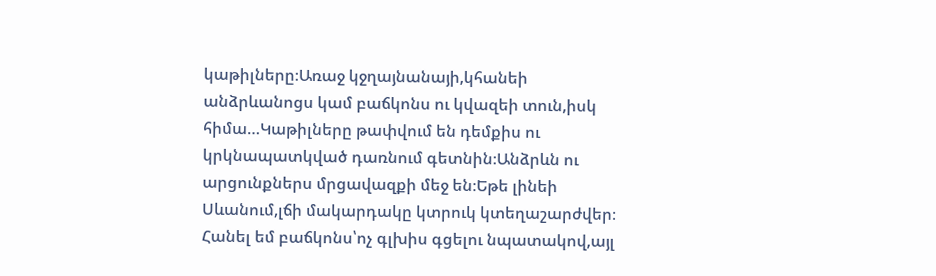կաթիլները։Առաջ կջղայնանայի,կհանեի անձրևանոցս կամ բաճկոնս ու կվազեի տուն,իսկ հիմա…Կաթիլները թափվում են դեմքիս ու կրկնապատկված դառնում գետնին։Անձրևն ու արցունքներս մրցավազքի մեջ են։Եթե լինեի Սևանում,լճի մակարդակը կտրուկ կտեղաշարժվեր։
Հանել եմ բաճկոնս՝ոչ գլխիս գցելու նպատակով,այլ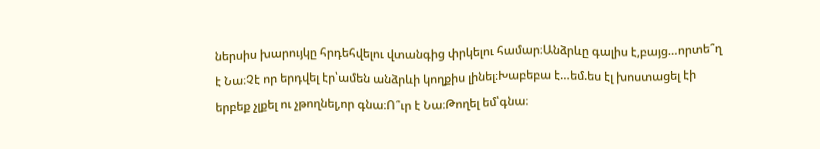ներսիս խարույկը հրդեհվելու վտանգից փրկելու համար։Անձրևը գալիս է,բայց…որտե՞ղ է Նա։Չէ որ երդվել էր՝ամեն անձրևի կողքիս լինել։Խաբեբա է…եմ.ես էլ խոստացել էի երբեք չլքել ու չթողնել,որ գնա։Ո՞ւր է Նա։Թողել եմ՝գնա։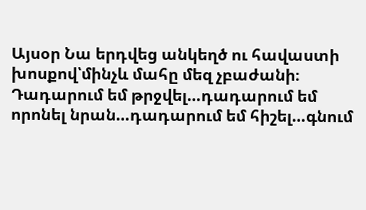Այսօր Նա երդվեց անկեղծ ու հավաստի խոսքով՝մինչև մահը մեզ չբաժանի։
Դադարում եմ թրջվել…դադարում եմ որոնել նրան…դադարում եմ հիշել…գնում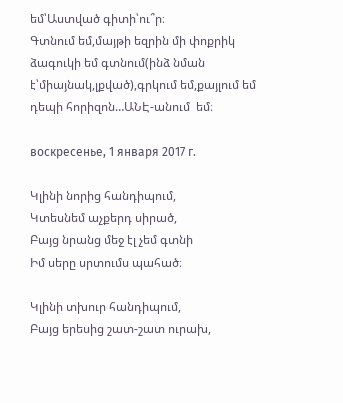եմ՝Աստված գիտի՝ու՞ր։
Գտնում եմ,մայթի եզրին մի փոքրիկ ձագուկի եմ գտնում(ինձ նման է՝միայնակ,լքված),գրկում եմ,քայլում եմ դեպի հորիզոն…ԱՆԷ-անում  եմ։

воскресенье, 1 января 2017 г.

Կլինի նորից հանդիպում,
Կտեսնեմ աչքերդ սիրած,
Բայց նրանց մեջ էլ չեմ գտնի
Իմ սերը սրտումս պահած։

Կլինի տխուր հանդիպում,
Բայց երեսից շատ-շատ ուրախ,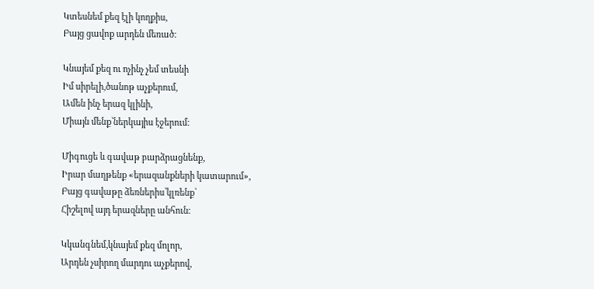Կտեսնեմ քեզ էլի կողքիս,
Բայց ցավոք արդեն մեռած։

Կնայեմ քեզ ու ոչինչ չեմ տեսնի
Իմ սիրելի,ծանոթ աչքերում,
Ամեն ինչ երազ կլինի,
Միայն մենք՝ներկայիս էջերում։

Միգուցե և գավաթ բարձրացնենք,
Իրար մաղթենք «երազանքների կատարում»,
Բայց գավաթը ձեռներիս՝կլռենք՝
Հիշելով այդ երազները անհուն։

Կկանգնեմ,կնայեմ քեզ մոլոր,
Արդեն չսիրող մարդու աչքերով,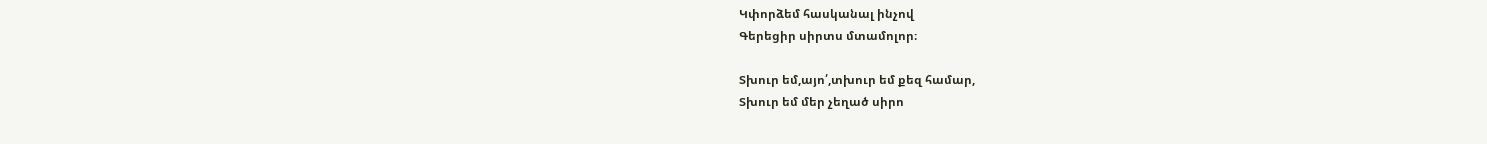Կփորձեմ հասկանալ ինչով
Գերեցիր սիրտս մտամոլոր։

Տխուր եմ,այո՛,տխուր եմ քեզ համար,
Տխուր եմ մեր չեղած սիրո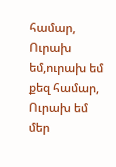համար,
Ուրախ եմ,ուրախ եմ քեզ համար,
Ուրախ եմ մեր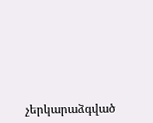չերկարաձգված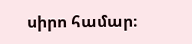սիրո համար։